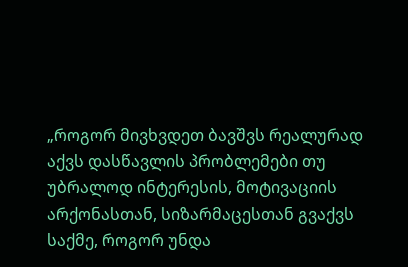„როგორ მივხვდეთ ბავშვს რეალურად აქვს დასწავლის პრობლემები თუ უბრალოდ ინტერესის, მოტივაციის არქონასთან, სიზარმაცესთან გვაქვს საქმე, როგორ უნდა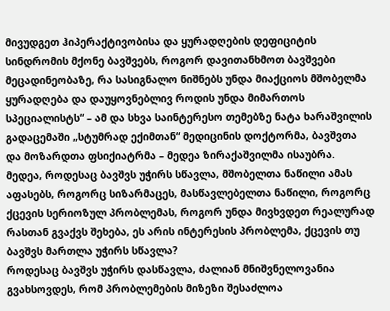მივუდგეთ ჰიპერაქტივობისა და ყურადღების დეფიციტის სინდრომის მქონე ბავშვებს, როგორ დავითანხმოთ ბავშვები მეცადინეობაზე, რა სასიგნალო ნიშნებს უნდა მიაქციოს მშობელმა ყურადღება და დაუყოვნებლივ როდის უნდა მიმართოს სპეციალისტს“ – ამ და სხვა საინტერესო თემებზე ნატა ხარაშვილის გადაცემაში „სტუმრად ექიმთან“ მედიცინის დოქტორმა, ბავშვთა და მოზარდთა ფსიქიატრმა – მედეა ზირაქაშვილმა ისაუბრა.
მედეა, როდესაც ბავშვს უჭირს სწავლა, მშობელთა ნაწილი ამას აფასებს, როგორც სიზარმაცეს, მასწავლებელთა ნაწილი, როგორც ქცევის სერიოზულ პრობლემას, როგორ უნდა მივხვდეთ რეალურად რასთან გვაქვს შეხება, ეს არის ინტერესის პრობლემა, ქცევის თუ ბავშვს მართლა უჭირს სწავლა?
როდესაც ბავშვს უჭირს დასწავლა, ძალიან მნიშვნელოვანია გვახსოვდეს, რომ პრობლემების მიზეზი შესაძლოა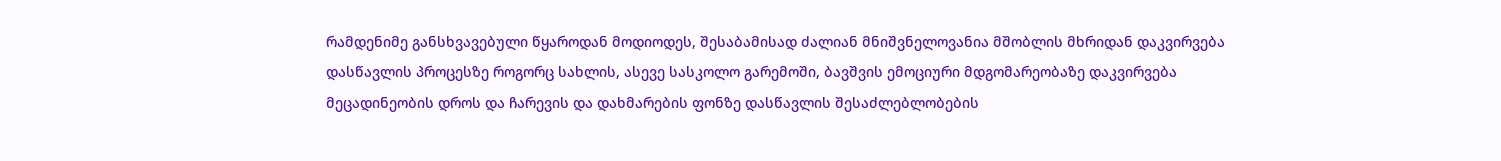რამდენიმე განსხვავებული წყაროდან მოდიოდეს, შესაბამისად ძალიან მნიშვნელოვანია მშობლის მხრიდან დაკვირვება დასწავლის პროცესზე როგორც სახლის, ასევე სასკოლო გარემოში, ბავშვის ემოციური მდგომარეობაზე დაკვირვება მეცადინეობის დროს და ჩარევის და დახმარების ფონზე დასწავლის შესაძლებლობების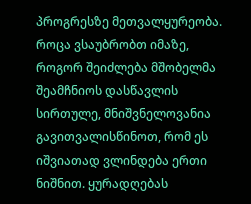პროგრესზე მეთვალყურეობა.
როცა ვსაუბრობთ იმაზე, როგორ შეიძლება მშობელმა შეამჩნიოს დასწავლის სირთულე, მნიშვნელოვანია გავითვალისწინოთ, რომ ეს იშვიათად ვლინდება ერთი ნიშნით. ყურადღებას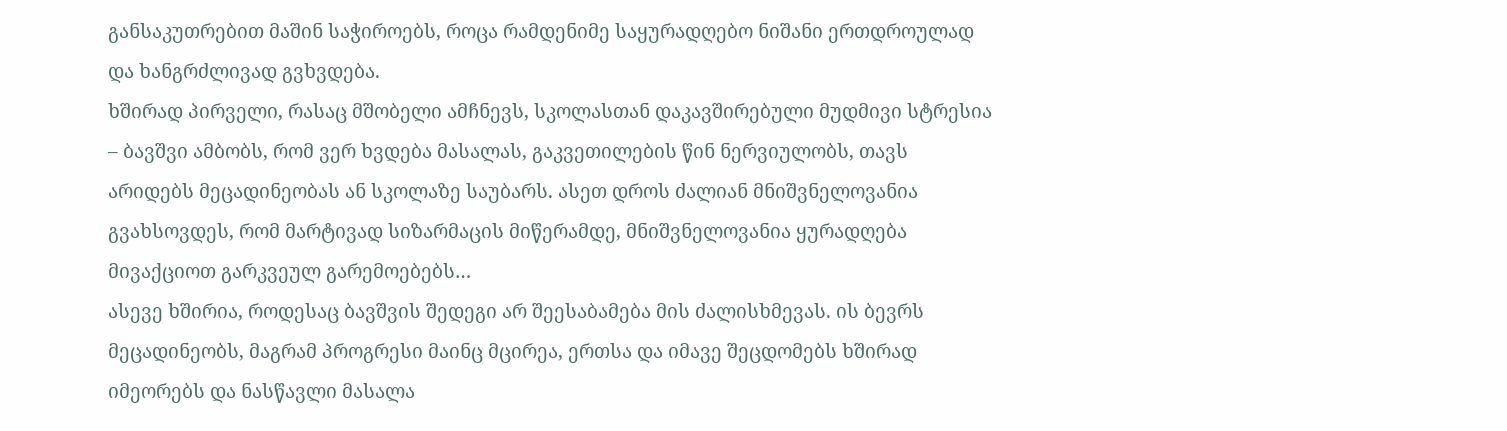განსაკუთრებით მაშინ საჭიროებს, როცა რამდენიმე საყურადღებო ნიშანი ერთდროულად და ხანგრძლივად გვხვდება.
ხშირად პირველი, რასაც მშობელი ამჩნევს, სკოლასთან დაკავშირებული მუდმივი სტრესია – ბავშვი ამბობს, რომ ვერ ხვდება მასალას, გაკვეთილების წინ ნერვიულობს, თავს არიდებს მეცადინეობას ან სკოლაზე საუბარს. ასეთ დროს ძალიან მნიშვნელოვანია გვახსოვდეს, რომ მარტივად სიზარმაცის მიწერამდე, მნიშვნელოვანია ყურადღება მივაქციოთ გარკვეულ გარემოებებს…
ასევე ხშირია, როდესაც ბავშვის შედეგი არ შეესაბამება მის ძალისხმევას. ის ბევრს მეცადინეობს, მაგრამ პროგრესი მაინც მცირეა, ერთსა და იმავე შეცდომებს ხშირად იმეორებს და ნასწავლი მასალა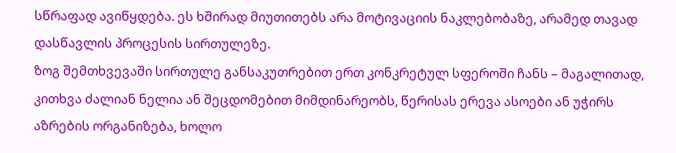სწრაფად ავიწყდება. ეს ხშირად მიუთითებს არა მოტივაციის ნაკლებობაზე, არამედ თავად დასწავლის პროცესის სირთულეზე.
ზოგ შემთხვევაში სირთულე განსაკუთრებით ერთ კონკრეტულ სფეროში ჩანს – მაგალითად, კითხვა ძალიან ნელია ან შეცდომებით მიმდინარეობს, წერისას ერევა ასოები ან უჭირს აზრების ორგანიზება, ხოლო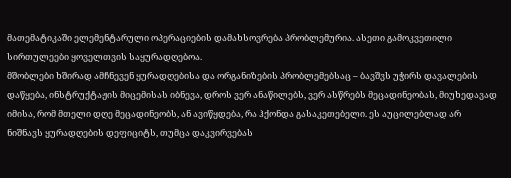მათემატიკაში ელემენტარული ოპერაციების დამახსოვრება პრობლემურია. ასეთი გამოკვეთილი სირთულეები ყოველთვის საყურადღებოა.
მშობლები ხშირად ამჩნევენ ყურადღებისა და ორგანიზების პრობლემებსაც – ბავშვს უჭირს დავალების დაწყება, ინსტრუქტაჟის მიცემისას იბნევა, დროს ვერ ანაწილებს, ვერ ასწრებს მეცადინეობას, მიუხედავად იმისა, რომ მთელი დღე მეცადინეობს, ან ავიწყდება, რა ჰქონდა გასაკეთებელი. ეს აუცილებლად არ ნიშნავს ყურადღების დეფიციტს, თუმცა დაკვირვებას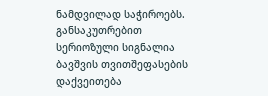ნამდვილად საჭიროებს.
განსაკუთრებით სერიოზული სიგნალია ბავშვის თვითშეფასების დაქვეითება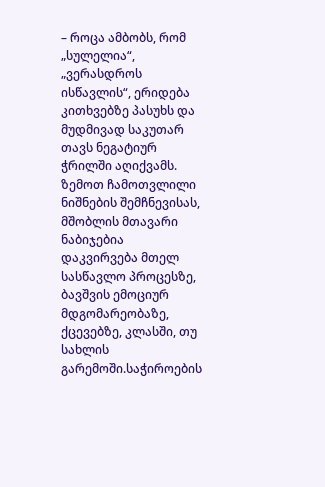– როცა ამბობს, რომ „სულელია“, „ვერასდროს ისწავლის“, ერიდება კითხვებზე პასუხს და მუდმივად საკუთარ თავს ნეგატიურ ჭრილში აღიქვამს.
ზემოთ ჩამოთვლილი ნიშნების შემჩნევისას, მშობლის მთავარი ნაბიჯებია დაკვირვება მთელ სასწავლო პროცესზე, ბავშვის ემოციურ მდგომარეობაზე, ქცევებზე, კლასში, თუ სახლის გარემოში.საჭიროების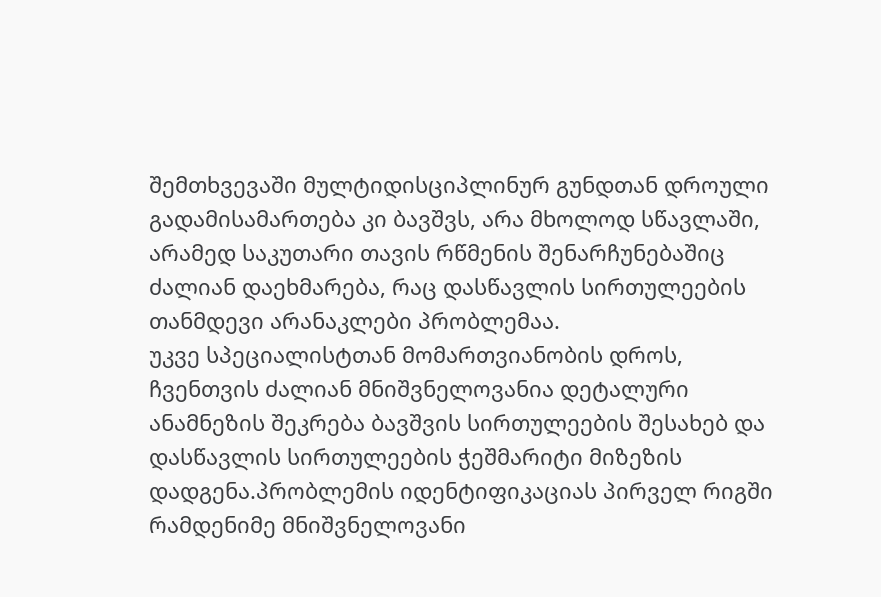შემთხვევაში მულტიდისციპლინურ გუნდთან დროული გადამისამართება კი ბავშვს, არა მხოლოდ სწავლაში, არამედ საკუთარი თავის რწმენის შენარჩუნებაშიც ძალიან დაეხმარება, რაც დასწავლის სირთულეების თანმდევი არანაკლები პრობლემაა.
უკვე სპეციალისტთან მომართვიანობის დროს, ჩვენთვის ძალიან მნიშვნელოვანია დეტალური ანამნეზის შეკრება ბავშვის სირთულეების შესახებ და დასწავლის სირთულეების ჭეშმარიტი მიზეზის დადგენა.პრობლემის იდენტიფიკაციას პირველ რიგში რამდენიმე მნიშვნელოვანი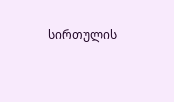სირთულის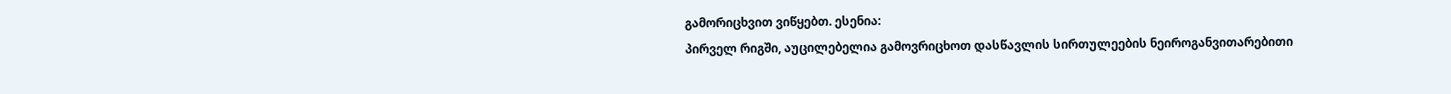გამორიცხვით ვიწყებთ. ესენია:
პირველ რიგში, აუცილებელია გამოვრიცხოთ დასწავლის სირთულეების ნეიროგანვითარებითი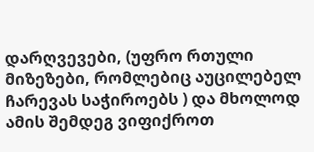დარღვევები, (უფრო რთული მიზეზები, რომლებიც აუცილებელ ჩარევას საჭიროებს ) და მხოლოდ ამის შემდეგ ვიფიქროთ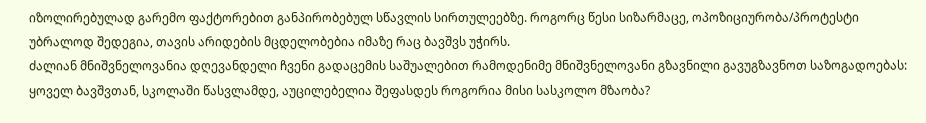იზოლირებულად გარემო ფაქტორებით განპირობებულ სწავლის სირთულეებზე. როგორც წესი სიზარმაცე, ოპოზიციურობა/პროტესტი უბრალოდ შედეგია, თავის არიდების მცდელობებია იმაზე რაც ბავშვს უჭირს.
ძალიან მნიშვნელოვანია დღევანდელი ჩვენი გადაცემის საშუალებით რამოდენიმე მნიშვნელოვანი გზავნილი გავუგზავნოთ საზოგადოებას:
ყოველ ბავშვთან, სკოლაში წასვლამდე, აუცილებელია შეფასდეს როგორია მისი სასკოლო მზაობა?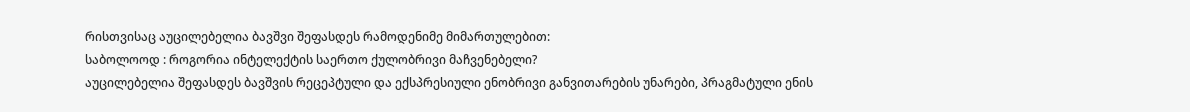რისთვისაც აუცილებელია ბავშვი შეფასდეს რამოდენიმე მიმართულებით:
საბოლოოდ : როგორია ინტელექტის საერთო ქულობრივი მაჩვენებელი?
აუცილებელია შეფასდეს ბავშვის რეცეპტული და ექსპრესიული ენობრივი განვითარების უნარები, პრაგმატული ენის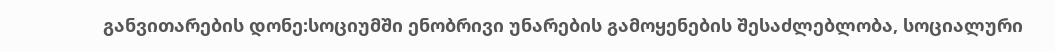განვითარების დონე:სოციუმში ენობრივი უნარების გამოყენების შესაძლებლობა, სოციალური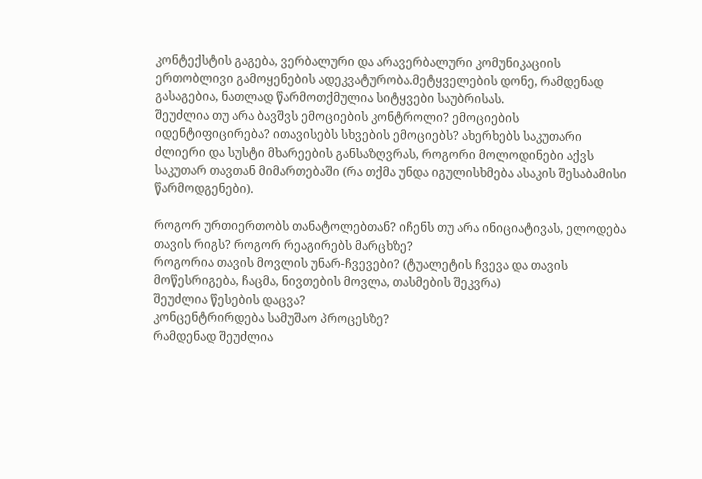კონტექსტის გაგება, ვერბალური და არავერბალური კომუნიკაციის ერთობლივი გამოყენების ადეკვატურობა.მეტყველების დონე, რამდენად გასაგებია, ნათლად წარმოთქმულია სიტყვები საუბრისას.
შეუძლია თუ არა ბავშვს ემოციების კონტროლი? ემოციების იდენტიფიცირება? ითავისებს სხვების ემოციებს? ახერხებს საკუთარი ძლიერი და სუსტი მხარეების განსაზღვრას, როგორი მოლოდინები აქვს საკუთარ თავთან მიმართებაში (რა თქმა უნდა იგულისხმება ასაკის შესაბამისი წარმოდგენები).

როგორ ურთიერთობს თანატოლებთან? იჩენს თუ არა ინიციატივას, ელოდება თავის რიგს? როგორ რეაგირებს მარცხზე?
როგორია თავის მოვლის უნარ-ჩვევები? (ტუალეტის ჩვევა და თავის მოწესრიგება, ჩაცმა, ნივთების მოვლა, თასმების შეკვრა)
შეუძლია წესების დაცვა?
კონცენტრირდება სამუშაო პროცესზე?
რამდენად შეუძლია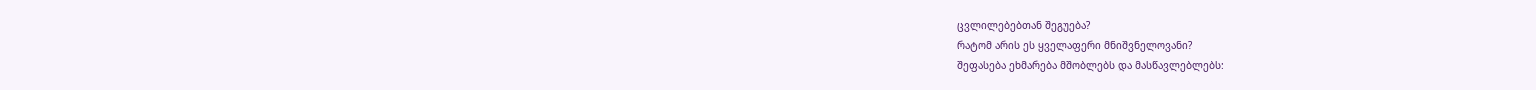ცვლილებებთან შეგუება?
რატომ არის ეს ყველაფერი მნიშვნელოვანი?
შეფასება ეხმარება მშობლებს და მასწავლებლებს: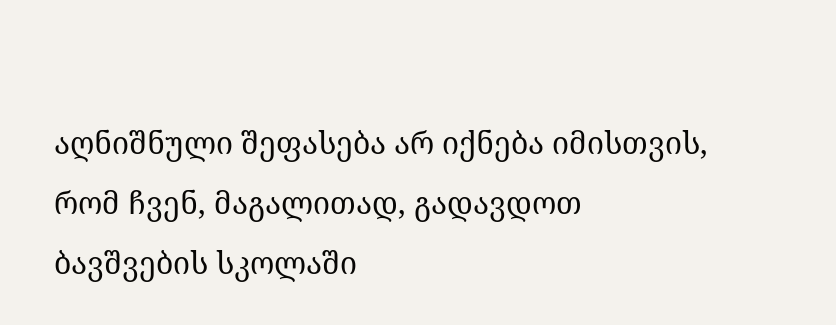აღნიშნული შეფასება არ იქნება იმისთვის, რომ ჩვენ, მაგალითად, გადავდოთ ბავშვების სკოლაში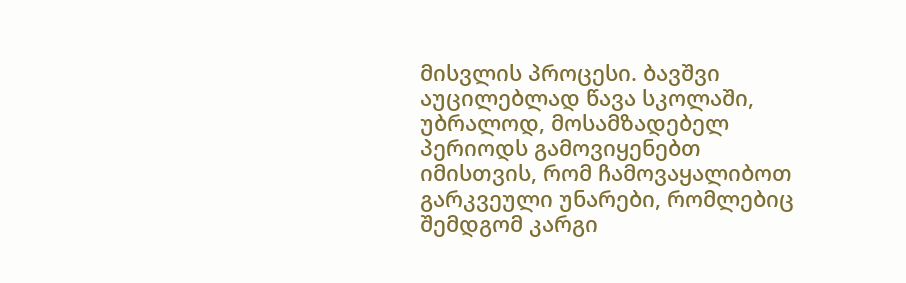მისვლის პროცესი. ბავშვი აუცილებლად წავა სკოლაში, უბრალოდ, მოსამზადებელ პერიოდს გამოვიყენებთ იმისთვის, რომ ჩამოვაყალიბოთ გარკვეული უნარები, რომლებიც შემდგომ კარგი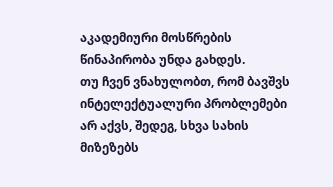აკადემიური მოსწრების წინაპირობა უნდა გახდეს.
თუ ჩვენ ვნახულობთ, რომ ბავშვს ინტელექტუალური პრობლემები არ აქვს, შედეგ, სხვა სახის მიზეზებს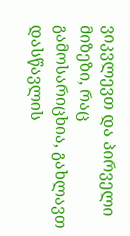ვიკვლევთ და პირველი მიზეზი, რაც გამოსარიცხია, გახლავთ დასწავლის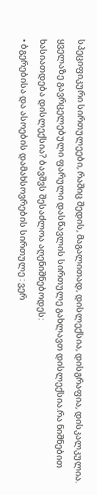სპეციფიკური სირთულეები, რაშიც შედის, მაგალითად, დისლექსია, დისგრაფია, დისკალკულია.
ყველაზე გავრცელებული ფარული დასწავლის სირთულე გახლავთ დისლექსია.რა ნიშნებით ხასიათდება დისლექსია? ბავშვს შესაძლოა აღენიშნებოდეს:
• ბგერებისა და ასოების დამახსოვრების სირთულე : ვერ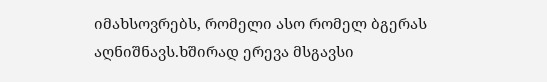იმახსოვრებს, რომელი ასო რომელ ბგერას აღნიშნავს.ხშირად ერევა მსგავსი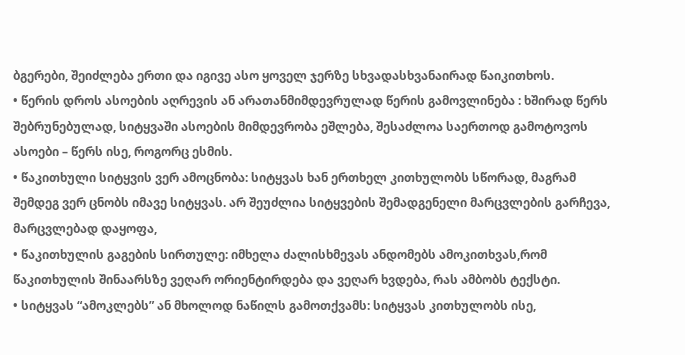ბგერები, შეიძლება ერთი და იგივე ასო ყოველ ჯერზე სხვადასხვანაირად წაიკითხოს.
• წერის დროს ასოების აღრევის ან არათანმიმდევრულად წერის გამოვლინება : ხშირად წერს შებრუნებულად, სიტყვაში ასოების მიმდევრობა ეშლება, შესაძლოა საერთოდ გამოტოვოს ასოები – წერს ისე, როგორც ესმის.
• წაკითხული სიტყვის ვერ ამოცნობა: სიტყვას ხან ერთხელ კითხულობს სწორად, მაგრამ შემდეგ ვერ ცნობს იმავე სიტყვას. არ შეუძლია სიტყვების შემადგენელი მარცვლების გარჩევა, მარცვლებად დაყოფა,
• წაკითხულის გაგების სირთულე: იმხელა ძალისხმევას ანდომებს ამოკითხვას,რომ წაკითხულის შინაარსზე ვეღარ ორიენტირდება და ვეღარ ხვდება, რას ამბობს ტექსტი.
• სიტყვას “ამოკლებს” ან მხოლოდ ნაწილს გამოთქვამს: სიტყვას კითხულობს ისე,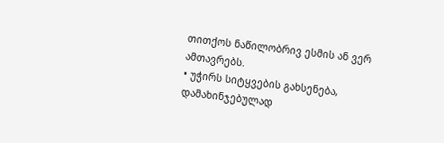თითქოს ნაწილობრივ ესმის ან ვერ ამთავრებს.
• უჭირს სიტყვების გახსენება, დამახინჯებულად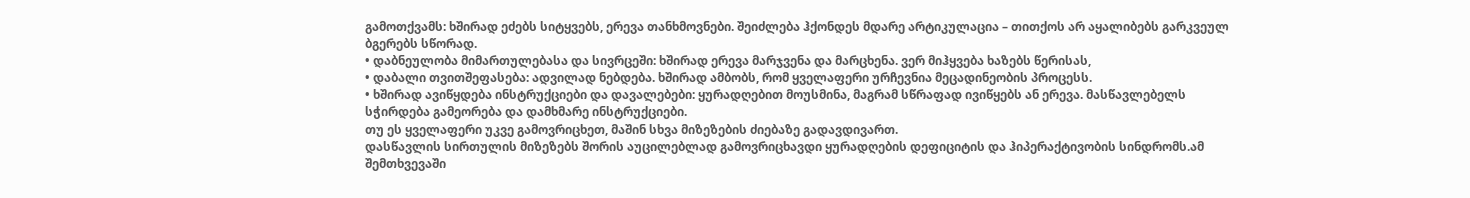გამოთქვამს: ხშირად ეძებს სიტყვებს, ერევა თანხმოვნები. შეიძლება ჰქონდეს მდარე არტიკულაცია – თითქოს არ აყალიბებს გარკვეულ ბგერებს სწორად.
• დაბნეულობა მიმართულებასა და სივრცეში: ხშირად ერევა მარჯვენა და მარცხენა. ვერ მიჰყვება ხაზებს წერისას,
• დაბალი თვითშეფასება: ადვილად ნებდება. ხშირად ამბობს, რომ ყველაფერი ურჩევნია მეცადინეობის პროცესს.
• ხშირად ავიწყდება ინსტრუქციები და დავალებები: ყურადღებით მოუსმინა, მაგრამ სწრაფად ივიწყებს ან ერევა. მასწავლებელს სჭირდება გამეორება და დამხმარე ინსტრუქციები.
თუ ეს ყველაფერი უკვე გამოვრიცხეთ, მაშინ სხვა მიზეზების ძიებაზე გადავდივართ.
დასწავლის სირთულის მიზეზებს შორის აუცილებლად გამოვრიცხავდი ყურადღების დეფიციტის და ჰიპერაქტივობის სინდრომს.ამ შემთხვევაში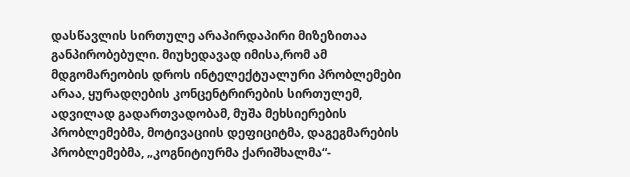დასწავლის სირთულე არაპირდაპირი მიზეზითაა განპირობებული. მიუხედავად იმისა,რომ ამ მდგომარეობის დროს ინტელექტუალური პრობლემები არაა, ყურადღების კონცენტრირების სირთულემ, ადვილად გადართვადობამ, მუშა მეხსიერების პრობლემებმა, მოტივაციის დეფიციტმა, დაგეგმარების პრობლემებმა, „კოგნიტიურმა ქარიშხალმა“-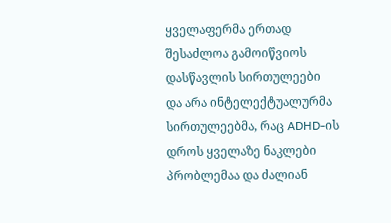ყველაფერმა ერთად შესაძლოა გამოიწვიოს დასწავლის სირთულეები და არა ინტელექტუალურმა სირთულეებმა, რაც ADHD-ის დროს ყველაზე ნაკლები პრობლემაა და ძალიან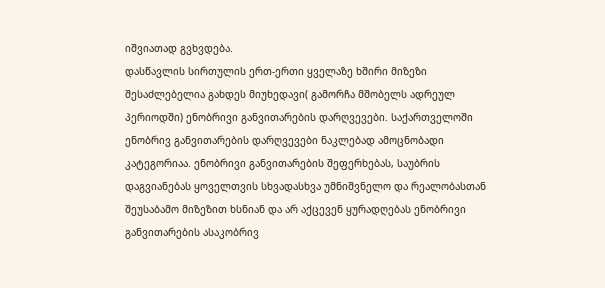იშვიათად გვხვდება.
დასწავლის სირთულის ერთ-ერთი ყველაზე ხშირი მიზეზი შესაძლებელია გახდეს მიუხედავი( გამორჩა მშობელს ადრეულ პერიოდში) ენობრივი განვითარების დარღვევები. საქართველოში ენობრივ განვითარების დარღვევები ნაკლებად ამოცნობადი კატეგორიაა. ენობრივი განვითარების შეფერხებას, საუბრის დაგვიანებას ყოველთვის სხვადასხვა უმნიშვნელო და რეალობასთან შეუსაბამო მიზეზით ხსნიან და არ აქცევენ ყურადღებას ენობრივი განვითარების ასაკობრივ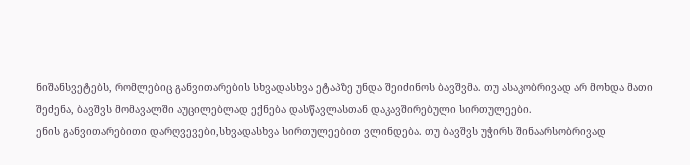ნიშანსვეტებს, რომლებიც განვითარების სხვადასხვა ეტაპზე უნდა შეიძინოს ბავშვმა. თუ ასაკობრივად არ მოხდა მათი შეძენა, ბავშვს მომავალში აუცილებლად ექნება დასწავლასთან დაკავშირებული სირთულეები.
ენის განვითარებითი დარღვევები,სხვადასხვა სირთულეებით ვლინდება. თუ ბავშვს უჭირს შინაარსობრივად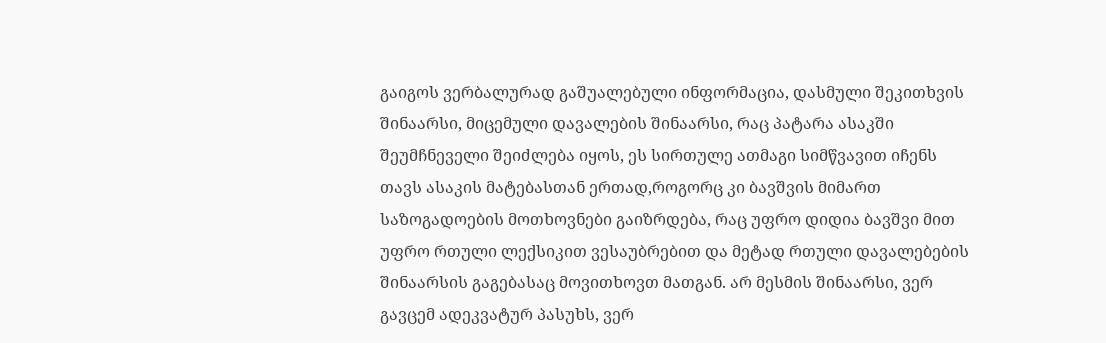გაიგოს ვერბალურად გაშუალებული ინფორმაცია, დასმული შეკითხვის შინაარსი, მიცემული დავალების შინაარსი, რაც პატარა ასაკში შეუმჩნეველი შეიძლება იყოს, ეს სირთულე ათმაგი სიმწვავით იჩენს თავს ასაკის მატებასთან ერთად,როგორც კი ბავშვის მიმართ საზოგადოების მოთხოვნები გაიზრდება, რაც უფრო დიდია ბავშვი მით უფრო რთული ლექსიკით ვესაუბრებით და მეტად რთული დავალებების შინაარსის გაგებასაც მოვითხოვთ მათგან. არ მესმის შინაარსი, ვერ გავცემ ადეკვატურ პასუხს, ვერ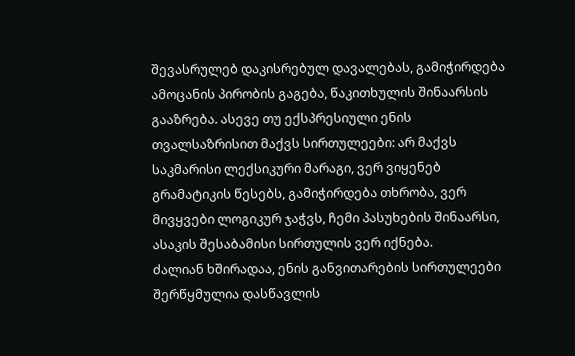შევასრულებ დაკისრებულ დავალებას, გამიჭირდება ამოცანის პირობის გაგება, წაკითხულის შინაარსის გააზრება. ასევე თუ ექსპრესიული ენის თვალსაზრისით მაქვს სირთულეები: არ მაქვს საკმარისი ლექსიკური მარაგი, ვერ ვიყენებ გრამატიკის წესებს, გამიჭირდება თხრობა, ვერ მივყვები ლოგიკურ ჯაჭვს, ჩემი პასუხების შინაარსი, ასაკის შესაბამისი სირთულის ვერ იქნება.
ძალიან ხშირადაა, ენის განვითარების სირთულეები შერწყმულია დასწავლის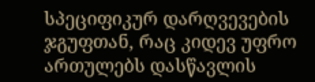სპეციფიკურ დარღვევების ჯგუფთან, რაც კიდევ უფრო ართულებს დასწავლის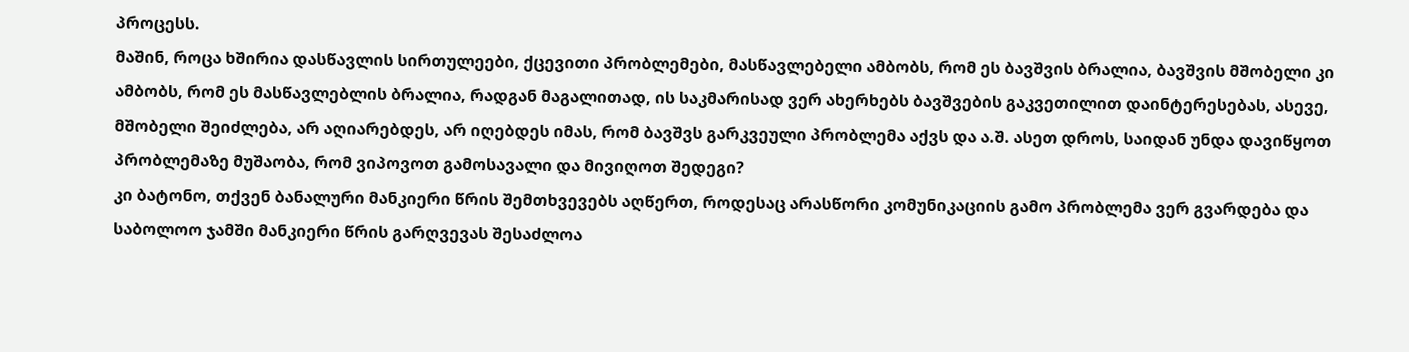პროცესს.
მაშინ, როცა ხშირია დასწავლის სირთულეები, ქცევითი პრობლემები, მასწავლებელი ამბობს, რომ ეს ბავშვის ბრალია, ბავშვის მშობელი კი ამბობს, რომ ეს მასწავლებლის ბრალია, რადგან მაგალითად, ის საკმარისად ვერ ახერხებს ბავშვების გაკვეთილით დაინტერესებას, ასევე, მშობელი შეიძლება, არ აღიარებდეს, არ იღებდეს იმას, რომ ბავშვს გარკვეული პრობლემა აქვს და ა.შ. ასეთ დროს, საიდან უნდა დავიწყოთ პრობლემაზე მუშაობა, რომ ვიპოვოთ გამოსავალი და მივიღოთ შედეგი?
კი ბატონო, თქვენ ბანალური მანკიერი წრის შემთხვევებს აღწერთ, როდესაც არასწორი კომუნიკაციის გამო პრობლემა ვერ გვარდება და საბოლოო ჯამში მანკიერი წრის გარღვევას შესაძლოა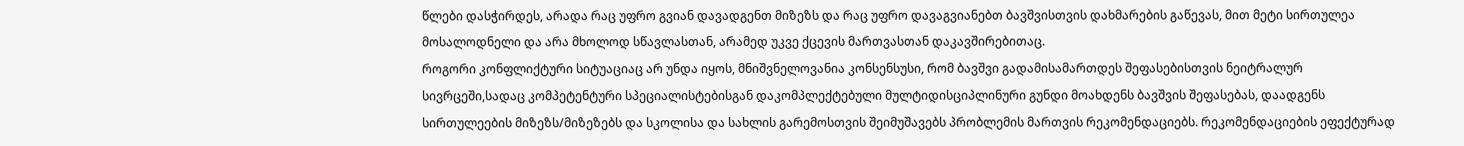წლები დასჭირდეს, არადა რაც უფრო გვიან დავადგენთ მიზეზს და რაც უფრო დავაგვიანებთ ბავშვისთვის დახმარების გაწევას, მით მეტი სირთულეა მოსალოდნელი და არა მხოლოდ სწავლასთან, არამედ უკვე ქცევის მართვასთან დაკავშირებითაც.
როგორი კონფლიქტური სიტუაციაც არ უნდა იყოს, მნიშვნელოვანია კონსენსუსი, რომ ბავშვი გადამისამართდეს შეფასებისთვის ნეიტრალურ სივრცეში,სადაც კომპეტენტური სპეციალისტებისგან დაკომპლექტებული მულტიდისციპლინური გუნდი მოახდენს ბავშვის შეფასებას, დაადგენს სირთულეების მიზეზს/მიზეზებს და სკოლისა და სახლის გარემოსთვის შეიმუშავებს პრობლემის მართვის რეკომენდაციებს. რეკომენდაციების ეფექტურად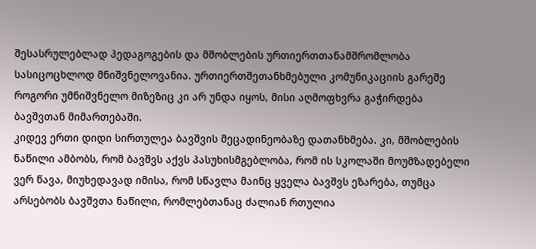შესასრულებლად პედაგოგების და მშობლების ურთიერთთანამშრომლობა სასიცოცხლოდ მნიშვნელოვანია. ურთიერთშეთანხმებული კომუნიკაციის გარეშე როგორი უმნიშვნელო მიზეზიც კი არ უნდა იყოს, მისი აღმოფხვრა გაჭირდება ბავშვთან მიმართებაში.
კიდევ ერთი დიდი სირთულეა ბავშვის მეცადინეობაზე დათანხმება. კი, მშობლების ნაწილი ამბობს, რომ ბავშვს აქვს პასუხისმგებლობა, რომ ის სკოლაში მოუმზადებელი ვერ წავა, მიუხედავად იმისა, რომ სწავლა მაინც ყველა ბავშვს ეზარება, თუმცა არსებობს ბავშვთა ნაწილი, რომლებთანაც ძალიან რთულია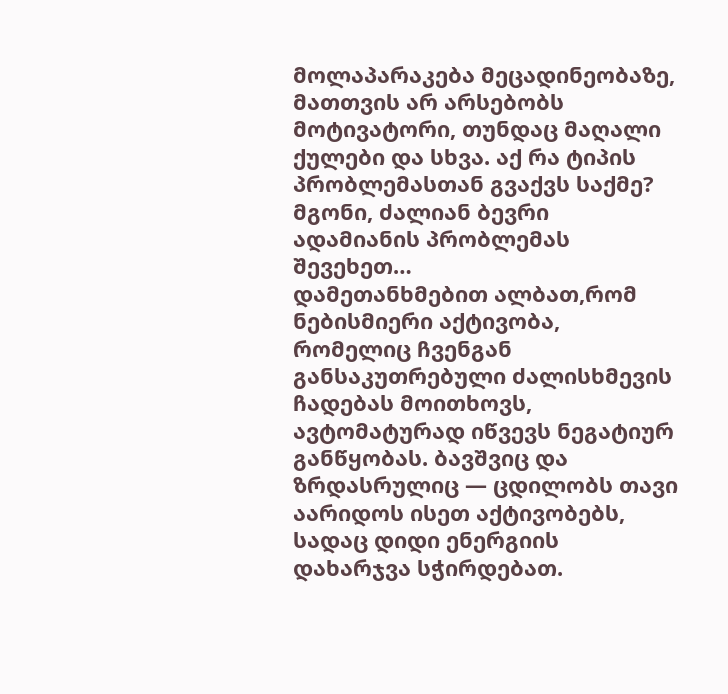მოლაპარაკება მეცადინეობაზე, მათთვის არ არსებობს მოტივატორი, თუნდაც მაღალი ქულები და სხვა. აქ რა ტიპის პრობლემასთან გვაქვს საქმე?
მგონი, ძალიან ბევრი ადამიანის პრობლემას შევეხეთ…
დამეთანხმებით ალბათ,რომ ნებისმიერი აქტივობა, რომელიც ჩვენგან განსაკუთრებული ძალისხმევის ჩადებას მოითხოვს, ავტომატურად იწვევს ნეგატიურ განწყობას. ბავშვიც და ზრდასრულიც — ცდილობს თავი აარიდოს ისეთ აქტივობებს, სადაც დიდი ენერგიის დახარჯვა სჭირდებათ.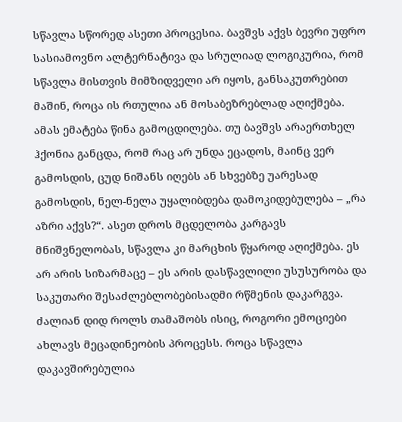სწავლა სწორედ ასეთი პროცესია. ბავშვს აქვს ბევრი უფრო სასიამოვნო ალტერნატივა და სრულიად ლოგიკურია, რომ სწავლა მისთვის მიმზიდველი არ იყოს, განსაკუთრებით მაშინ, როცა ის რთულია ან მოსაბეზრებლად აღიქმება.
ამას ემატება წინა გამოცდილება. თუ ბავშვს არაერთხელ ჰქონია განცდა, რომ რაც არ უნდა ეცადოს, მაინც ვერ გამოსდის, ცუდ ნიშანს იღებს ან სხვებზე უარესად გამოსდის, ნელ-ნელა უყალიბდება დამოკიდებულება – „რა აზრი აქვს?“. ასეთ დროს მცდელობა კარგავს მნიშვნელობას, სწავლა კი მარცხის წყაროდ აღიქმება. ეს არ არის სიზარმაცე – ეს არის დასწავლილი უსუსურობა და საკუთარი შესაძლებლობებისადმი რწმენის დაკარგვა.
ძალიან დიდ როლს თამაშობს ისიც, როგორი ემოციები ახლავს მეცადინეობის პროცესს. როცა სწავლა დაკავშირებულია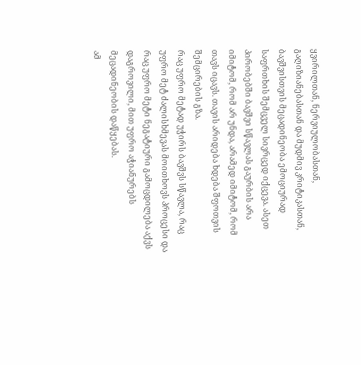ყვირილთან, ნერვიულობასთან, გაღიზიანებასთან და მუდმივ კრიტიკასთან, ბავშვისთვის მეცადინეობა ემოციურად საფრთხის შემცველ სივრცედ იქცევა. ასეთ პირობებში ბავშვი სწავლას გაურბის არა იმიტომ, რომ არ უნდა, არამედ იმიტომ, რომ თავს იცავს. თავის არიდება ხდება შფოთვის შემცირების გზა.
რაც უფრო მეტად უჭირს ბავშვს სწავლა, რაც უფრო მეტ ძალისხმევას მოითხოვს პროცესი და რაც უფრო მეტი ნეგატიური გამოცდილება აქვს დაგროვილი, მით უფრო აჭიანურებს მეცადინეობის დაწყებას.
ამ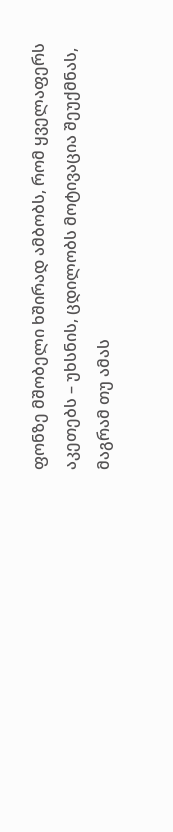ფონზე მშობელი ხშირად ამბობს, რომ ყველაფერს აკეთებს – უხსნის, ცდილობს მოტივაცია შეუქმნას, მაგრამ თუ ამას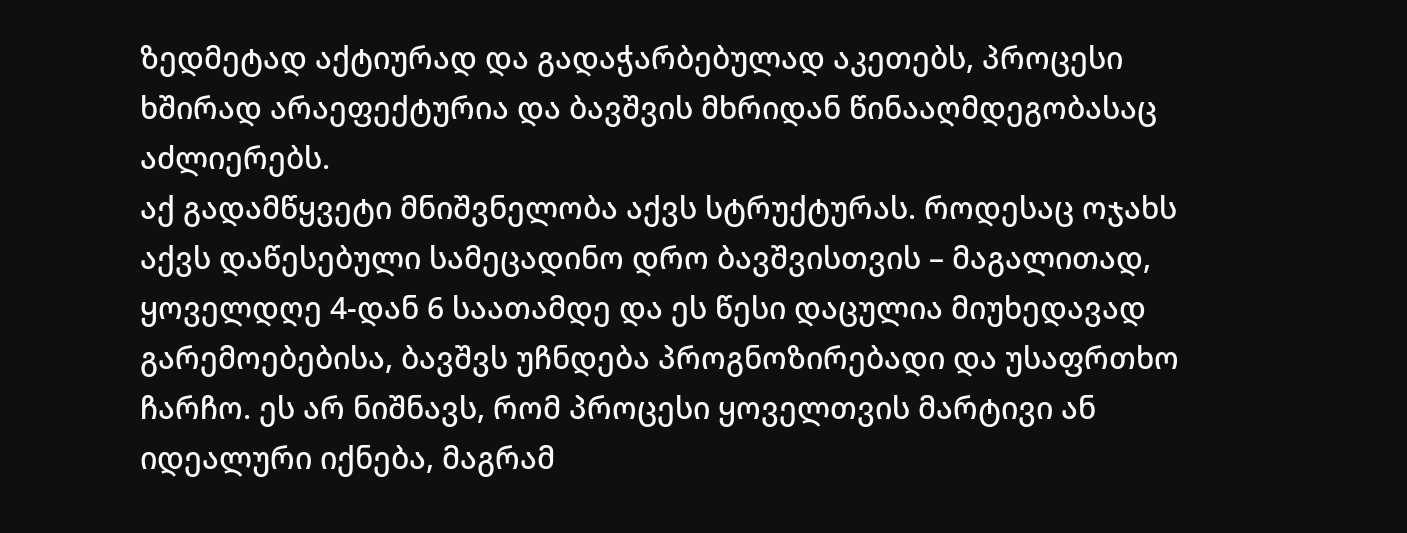ზედმეტად აქტიურად და გადაჭარბებულად აკეთებს, პროცესი ხშირად არაეფექტურია და ბავშვის მხრიდან წინააღმდეგობასაც აძლიერებს.
აქ გადამწყვეტი მნიშვნელობა აქვს სტრუქტურას. როდესაც ოჯახს აქვს დაწესებული სამეცადინო დრო ბავშვისთვის – მაგალითად, ყოველდღე 4-დან 6 საათამდე და ეს წესი დაცულია მიუხედავად გარემოებებისა, ბავშვს უჩნდება პროგნოზირებადი და უსაფრთხო ჩარჩო. ეს არ ნიშნავს, რომ პროცესი ყოველთვის მარტივი ან იდეალური იქნება, მაგრამ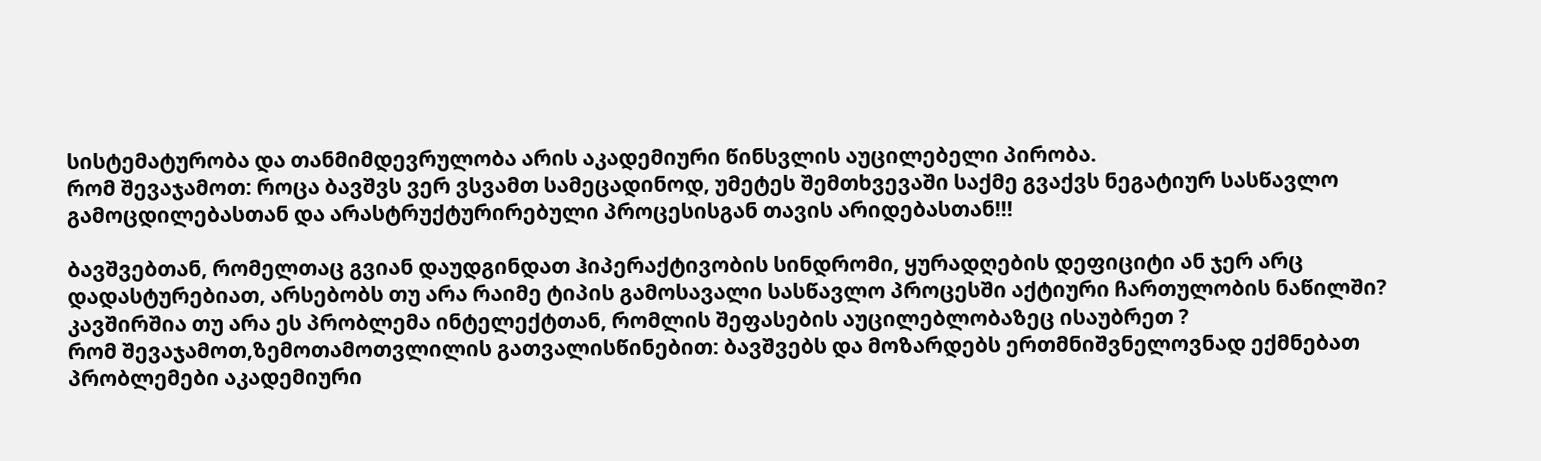სისტემატურობა და თანმიმდევრულობა არის აკადემიური წინსვლის აუცილებელი პირობა.
რომ შევაჯამოთ: როცა ბავშვს ვერ ვსვამთ სამეცადინოდ, უმეტეს შემთხვევაში საქმე გვაქვს ნეგატიურ სასწავლო გამოცდილებასთან და არასტრუქტურირებული პროცესისგან თავის არიდებასთან!!!

ბავშვებთან, რომელთაც გვიან დაუდგინდათ ჰიპერაქტივობის სინდრომი, ყურადღების დეფიციტი ან ჯერ არც დადასტურებიათ, არსებობს თუ არა რაიმე ტიპის გამოსავალი სასწავლო პროცესში აქტიური ჩართულობის ნაწილში? კავშირშია თუ არა ეს პრობლემა ინტელექტთან, რომლის შეფასების აუცილებლობაზეც ისაუბრეთ ?
რომ შევაჯამოთ,ზემოთამოთვლილის გათვალისწინებით: ბავშვებს და მოზარდებს ერთმნიშვნელოვნად ექმნებათ პრობლემები აკადემიური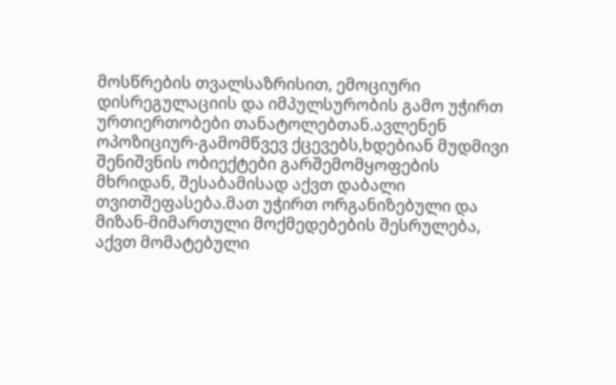მოსწრების თვალსაზრისით, ემოციური დისრეგულაციის და იმპულსურობის გამო უჭირთ ურთიერთობები თანატოლებთან.ავლენენ ოპოზიციურ-გამომწვევ ქცევებს,ხდებიან მუდმივი შენიშვნის ობიექტები გარშემომყოფების მხრიდან, შესაბამისად აქვთ დაბალი თვითშეფასება.მათ უჭირთ ორგანიზებული და მიზან-მიმართული მოქმედებების შესრულება, აქვთ მომატებული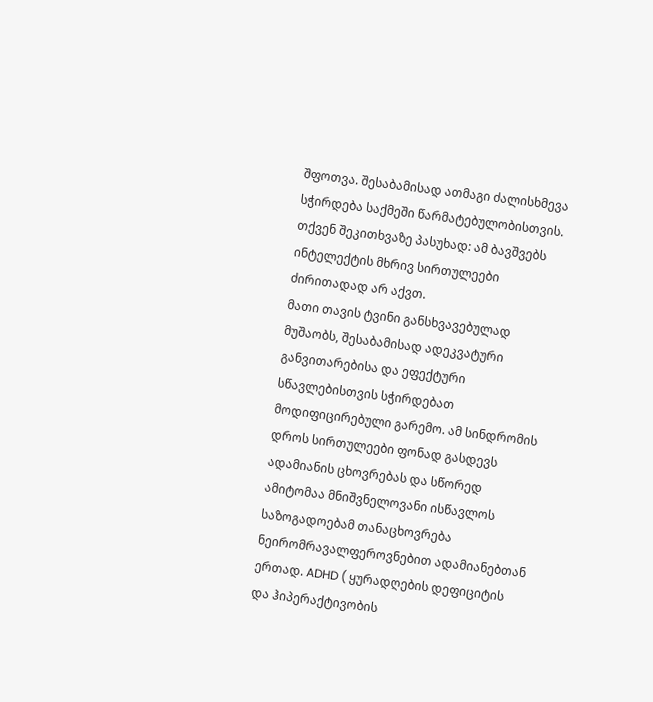შფოთვა. შესაბამისად ათმაგი ძალისხმევა სჭირდება საქმეში წარმატებულობისთვის.
თქვენ შეკითხვაზე პასუხად: ამ ბავშვებს ინტელექტის მხრივ სირთულეები ძირითადად არ აქვთ.
მათი თავის ტვინი განსხვავებულად მუშაობს, შესაბამისად ადეკვატური განვითარებისა და ეფექტური სწავლებისთვის სჭირდებათ მოდიფიცირებული გარემო. ამ სინდრომის დროს სირთულეები ფონად გასდევს ადამიანის ცხოვრებას და სწორედ ამიტომაა მნიშვნელოვანი ისწავლოს საზოგადოებამ თანაცხოვრება ნეირომრავალფეროვნებით ადამიანებთან ერთად. ADHD ( ყურადღების დეფიციტის და ჰიპერაქტივობის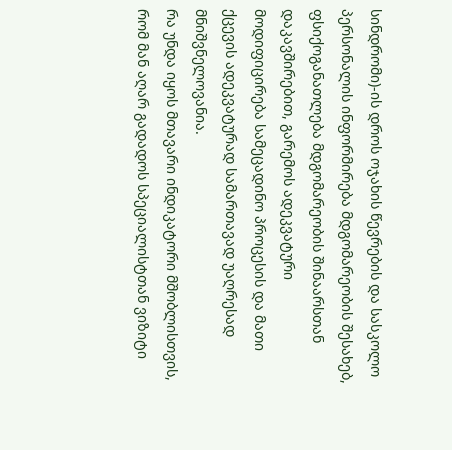სინდრომი)-ის დროს ოჯახის წევრების და სასკოლო პერსონალის ინფორმირება მდგომარეობის შესახებ, ფსიქოგანათლება მდგომარეობის შინაარსთან დაკავშირებით, გარემოს ადეკვატური მოდიფიცირება სამეცადინო პროცესის და მათი ქცევის ადეკვატურად სამართავად უაღრესად მნიშვნელოვანია.
რა უნდა იყოს მთავარი ინდიკატორი მშობლისთვის, რომ მან აღარ გადადოს სპეციალისტთან ვიზიტი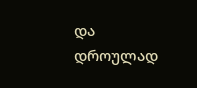და დროულად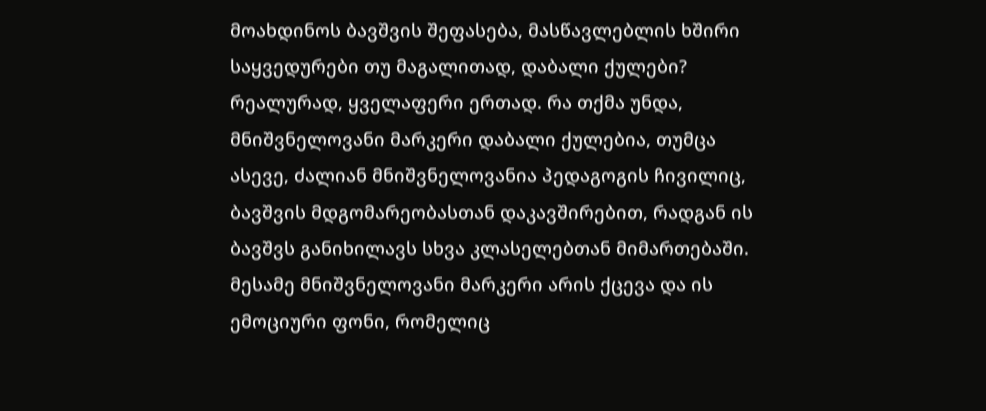მოახდინოს ბავშვის შეფასება, მასწავლებლის ხშირი საყვედურები თუ მაგალითად, დაბალი ქულები?
რეალურად, ყველაფერი ერთად. რა თქმა უნდა, მნიშვნელოვანი მარკერი დაბალი ქულებია, თუმცა ასევე, ძალიან მნიშვნელოვანია პედაგოგის ჩივილიც, ბავშვის მდგომარეობასთან დაკავშირებით, რადგან ის ბავშვს განიხილავს სხვა კლასელებთან მიმართებაში. მესამე მნიშვნელოვანი მარკერი არის ქცევა და ის ემოციური ფონი, რომელიც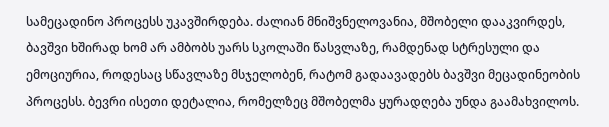სამეცადინო პროცესს უკავშირდება. ძალიან მნიშვნელოვანია, მშობელი დააკვირდეს, ბავშვი ხშირად ხომ არ ამბობს უარს სკოლაში წასვლაზე, რამდენად სტრესული და ემოციურია, როდესაც სწავლაზე მსჯელობენ, რატომ გადაავადებს ბავშვი მეცადინეობის პროცესს. ბევრი ისეთი დეტალია, რომელზეც მშობელმა ყურადღება უნდა გაამახვილოს.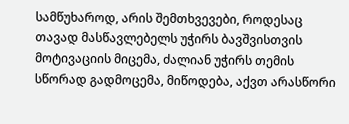სამწუხაროდ, არის შემთხვევები, როდესაც თავად მასწავლებელს უჭირს ბავშვისთვის მოტივაციის მიცემა, ძალიან უჭირს თემის სწორად გადმოცემა, მიწოდება, აქვთ არასწორი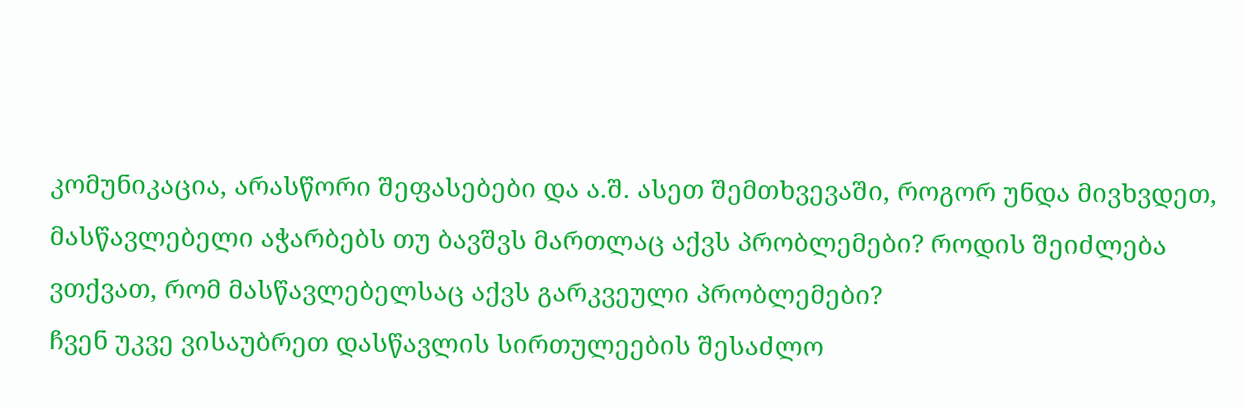კომუნიკაცია, არასწორი შეფასებები და ა.შ. ასეთ შემთხვევაში, როგორ უნდა მივხვდეთ, მასწავლებელი აჭარბებს თუ ბავშვს მართლაც აქვს პრობლემები? როდის შეიძლება ვთქვათ, რომ მასწავლებელსაც აქვს გარკვეული პრობლემები?
ჩვენ უკვე ვისაუბრეთ დასწავლის სირთულეების შესაძლო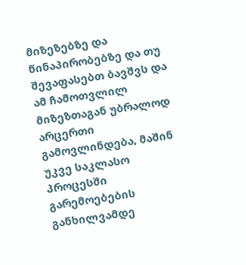მიზეზებზე და წინაპირობებზე და თუ შევაფასებთ ბავშვს და ამ ჩამოთვლილ მიზეზთაგან უბრალოდ არცერთი გამოვლინდება, მაშინ უკვე საკლასო პროცესში გარემოებების განხილვამდე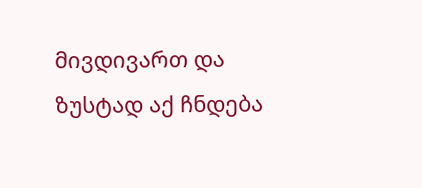მივდივართ და ზუსტად აქ ჩნდება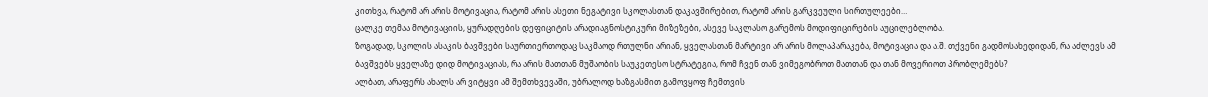კითხვა, რატომ არ არის მოტივაცია, რატომ არის ასეთი ნეგატივი სკოლასთან დაკავშირებით, რატომ არის გარკვეული სირთულეები…
ცალკე თემაა მოტივაციის, ყურადღების დეფიციტის არადიაგნოსტიკური მიზეზები, ასევე საკლასო გარემოს მოდიფიცირების აუცილებლობა.
ზოგადად, სკოლის ასაკის ბავშვები საურთიერთოდაც საკმაოდ რთულნი არიან, ყველასთან მარტივი არ არის მოლაპარაკება, მოტივაცია და ა.შ. თქვენი გადმოსახედიდან, რა აძლევს ამ ბავშვებს ყველაზე დიდ მოტივაციას, რა არის მათთან მუშაობის საუკეთესო სტრატეგია, რომ ჩვენ თან ვიმეგობროთ მათთან და თან მოვერიოთ პრობლემებს?
ალბათ, არაფერს ახალს არ ვიტყვი ამ შემთხვევაში, უბრალოდ ხაზგასმით გამოვყოფ ჩემთვის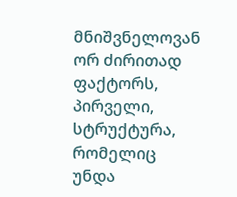მნიშვნელოვან ორ ძირითად ფაქტორს, პირველი, სტრუქტურა, რომელიც უნდა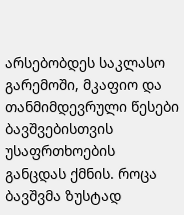არსებობდეს საკლასო გარემოში, მკაფიო და თანმიმდევრული წესები ბავშვებისთვის უსაფრთხოების განცდას ქმნის. როცა ბავშვმა ზუსტად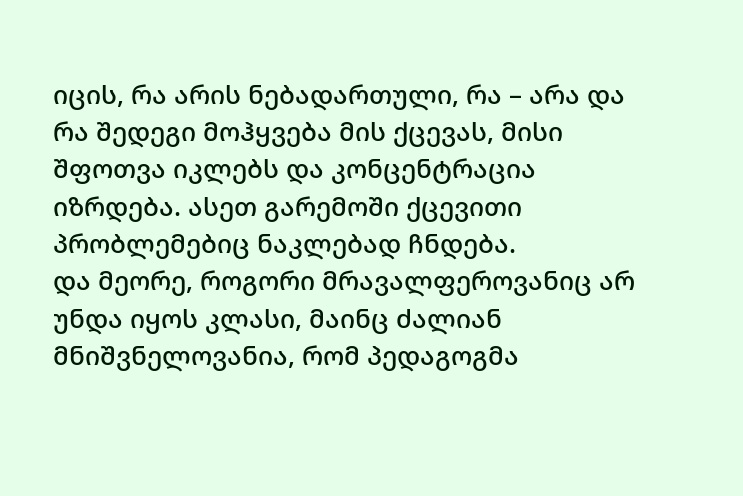იცის, რა არის ნებადართული, რა – არა და რა შედეგი მოჰყვება მის ქცევას, მისი შფოთვა იკლებს და კონცენტრაცია იზრდება. ასეთ გარემოში ქცევითი პრობლემებიც ნაკლებად ჩნდება.
და მეორე, როგორი მრავალფეროვანიც არ უნდა იყოს კლასი, მაინც ძალიან მნიშვნელოვანია, რომ პედაგოგმა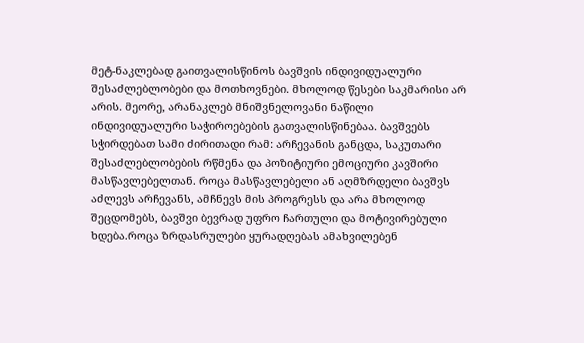მეტ-ნაკლებად გაითვალისწინოს ბავშვის ინდივიდუალური შესაძლებლობები და მოთხოვნები. მხოლოდ წესები საკმარისი არ არის. მეორე, არანაკლებ მნიშვნელოვანი ნაწილი ინდივიდუალური საჭიროებების გათვალისწინებაა. ბავშვებს სჭირდებათ სამი ძირითადი რამ: არჩევანის განცდა, საკუთარი შესაძლებლობების რწმენა და პოზიტიური ემოციური კავშირი მასწავლებელთან. როცა მასწავლებელი ან აღმზრდელი ბავშვს აძლევს არჩევანს, ამჩნევს მის პროგრესს და არა მხოლოდ შეცდომებს, ბავშვი ბევრად უფრო ჩართული და მოტივირებული ხდება.როცა ზრდასრულები ყურადღებას ამახვილებენ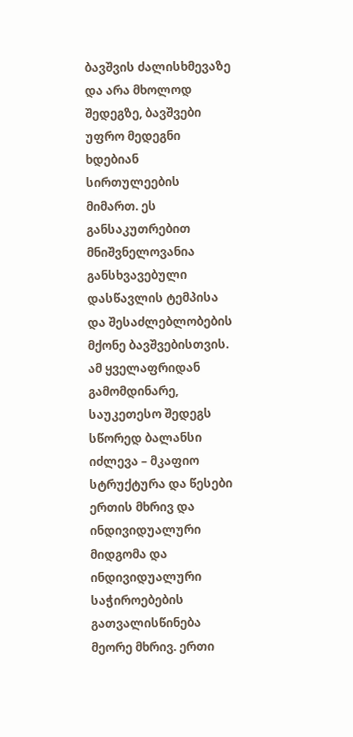ბავშვის ძალისხმევაზე და არა მხოლოდ შედეგზე, ბავშვები უფრო მედეგნი ხდებიან სირთულეების მიმართ. ეს განსაკუთრებით მნიშვნელოვანია განსხვავებული დასწავლის ტემპისა და შესაძლებლობების მქონე ბავშვებისთვის.
ამ ყველაფრიდან გამომდინარე, საუკეთესო შედეგს სწორედ ბალანსი იძლევა – მკაფიო სტრუქტურა და წესები ერთის მხრივ და ინდივიდუალური მიდგომა და ინდივიდუალური საჭიროებების გათვალისწინება მეორე მხრივ. ერთი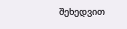შეხედვით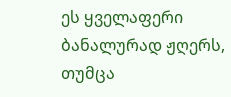ეს ყველაფერი ბანალურად ჟღერს, თუმცა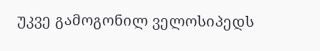უკვე გამოგონილ ველოსიპედს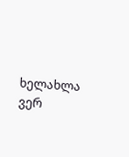ხელახლა ვერ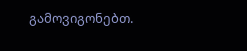გამოვიგონებთ.